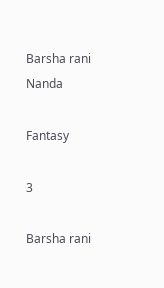Barsha rani Nanda

Fantasy

3

Barsha rani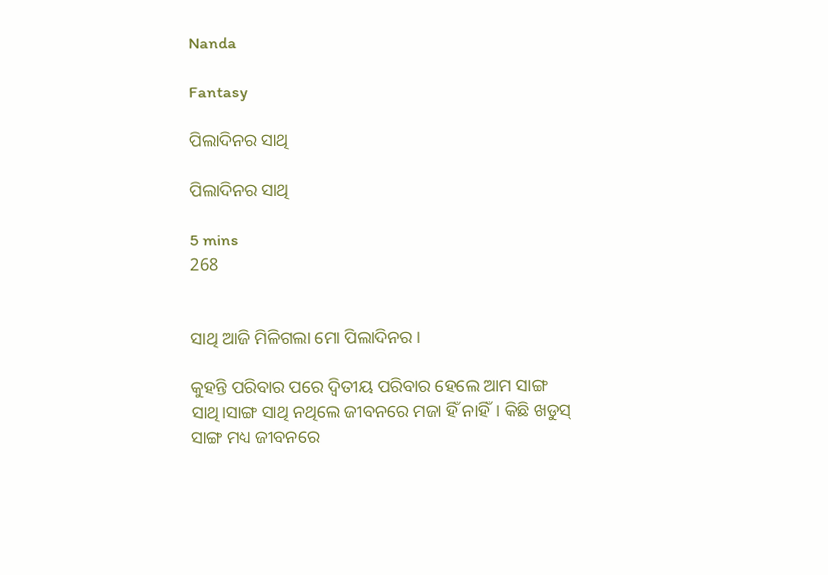Nanda

Fantasy

ପିଲାଦିନର ସାଥି

ପିଲାଦିନର ସାଥି

5 mins
268


ସାଥି ଆଜି ମିଳିଗଲା ମୋ ପିଲାଦିନର।

କୁହନ୍ତି ପରିବାର ପରେ ଦ୍ବିତୀୟ ପରିବାର ହେଲେ ଆମ ସାଙ୍ଗ ସାଥି।ସାଙ୍ଗ ସାଥି ନଥିଲେ ଜୀବନରେ ମଜା ହିଁ ନାହିଁ। କିଛି ଖଡୁସ୍ ସାଙ୍ଗ ମଧ୍ୟ ଜୀବନରେ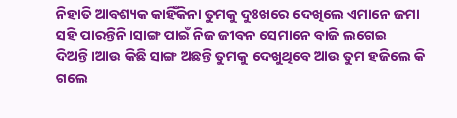ନିହାତି ଆବଶ୍ୟକ କାହିଁକିନା ତୁମକୁ ଦୁଃଖରେ ଦେଖିଲେ ଏମାନେ ଜମା ସହି ପାରନ୍ତିନି।ସାଙ୍ଗ ପାଇଁ ନିଜ ଜୀବନ ସେମାନେ ବାଜି ଲଗେଇ ଦିଅନ୍ତି‌।ଆଉ କିଛି ସାଙ୍ଗ ଅଛନ୍ତି ତୁମକୁ ଦେଖୁଥିବେ ଆଉ ତୁମ ହଜିଲେ କି ଗଲେ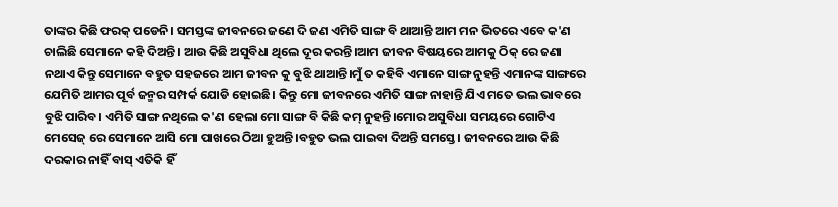ତାଙ୍କର କିଛି ଫରକ୍ ପଡେନି। ସମସ୍ତଙ୍କ ଜୀବନରେ ଜଣେ ଦି ଜଣ ଏମିତି ସାଙ୍ଗ ବି ଥାଆନ୍ତି ଆମ ମନ ଭିତରେ ଏବେ କ'ଣ ଚାଲିଛି ସେମାନେ କହି ଦିଅନ୍ତି। ଆଉ କିଛି ଅସୁବିଧା ଥିଲେ ଦୂର କରନ୍ତି।ଆମ ଜୀବନ ବିଷୟରେ ଆମକୁ ଠିକ୍ ରେ ଜଣା ନଥାଏ କିନ୍ତୁ ସେମାନେ ବହୁତ ସହଜରେ ଆମ ଜୀବନ କୁ ବୁଝି ଥାଆନ୍ତି।ମୁଁ ତ କହିବି ଏମାନେ ସାଙ୍ଗ ନୁହନ୍ତି ଏମାନଙ୍କ ସାଙ୍ଗରେ ଯେମିତି ଆମର ପୂର୍ବ ଜନ୍ମର ସମ୍ପର୍କ ଯୋଡି ହୋଇଛି। କିନ୍ତୁ ମୋ ଜୀବନରେ ଏମିତି ସାଙ୍ଗ ନାହାନ୍ତି ଯିଏ ମତେ ଭଲ ଭାବରେ ବୁଝି ପାରିବ। ଏମିତି ସାଙ୍ଗ ନଥିଲେ କ'ଣ ହେଲା ମୋ ସାଙ୍ଗ ବି କିଛି କମ୍ ନୁହନ୍ତି।ମୋର ଅସୁବିଧା ସମୟରେ ଗୋଟିଏ ମେସେଜ୍ ରେ ସେମାନେ ଆସି ମୋ ପାଖରେ ଠିଆ ହୁଅନ୍ତି।ବହୁତ ଭଲ ପାଇବା ଦିଅନ୍ତି ସମସ୍ତେ। ଜୀବନରେ ଆଉ କିଛି ଦରକାର ନାହିଁ ବାସ୍ ଏତିକି ହିଁ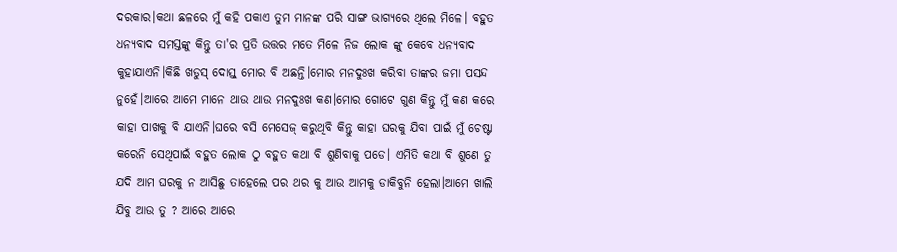ଦରକାର।କଥା ଛଳରେ ମୁଁ କହି ପକାଏ ତୁମ ମାନଙ୍କ ପରି ସାଙ୍ଗ ଭାଗ୍ୟରେ ଥିଲେ ମିଳେ। ବହୁତ ଧନ୍ୟବାଦ ସମସ୍ତଙ୍କୁ କିନ୍ତୁ ତା'ର ପ୍ରତି ଉତ୍ତର ମତେ ମିଳେ ନିଜ ଲୋକ ଙ୍କୁ କେବେ ଧନ୍ୟବାଦ କୁହାଯାଏନି।କିଛି ଖଡୁସ୍ ଦୋସ୍ତ୍ ମୋର ବି ଅଛନ୍ତି।ମୋର ମନଦୁଃଖ କରିବା ତାଙ୍କର ଜମା ପସନ୍ଦ ନୁହେଁ।ଆରେ ଆମେ ମାନେ ଥାଉ ଥାଉ ମନଦୁଃଖ କଣ।ମୋର ଗୋଟେ ଗୁଣ କିନ୍ତୁ ମୁଁ କଣ କରେ କାହା ପାଖକୁ ବି ଯାଏନି।ଘରେ ବସି ମେସେଜ୍ କରୁଥିବି କିନ୍ତୁ କାହା ଘରକୁ ଯିବା ପାଇଁ ମୁଁ ଚେଷ୍ଟା କରେନି ସେଥିପାଇଁ ବହୁତ ଲୋକ ଠୁ ବହୁତ କଥା ବି ଶୁଣିବାକୁ ପଡେ। ଏମିତି କଥା ବି ଶୁଣେ ତୁ ଯଦି ଆମ ଘରକୁ ନ ଆସିଛୁ ତାହେଲେ ପର ଥର କୁ ଆଉ ଆମକୁ ଡାକିବୁନି ହେଲା।ଆମେ ଖାଲି ଯିବୁ ଆଉ ତୁ ? ଆରେ ଆରେ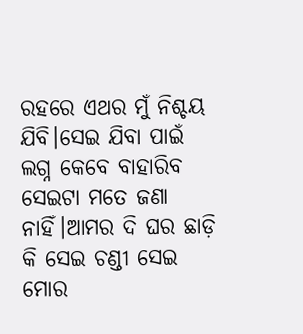ରହରେ ଏଥର ମୁଁ ନିଶ୍ଚୟ ଯିବି।ସେଇ ଯିବା ପାଇଁ ଲଗ୍ନ କେବେ ବାହାରିବ ସେଇଟା ମତେ ଜଣା ନାହିଁ।ଆମର ଦି ଘର ଛାଡ଼ି କି ସେଇ ଚଣ୍ଡୀ ସେଇ ମୋର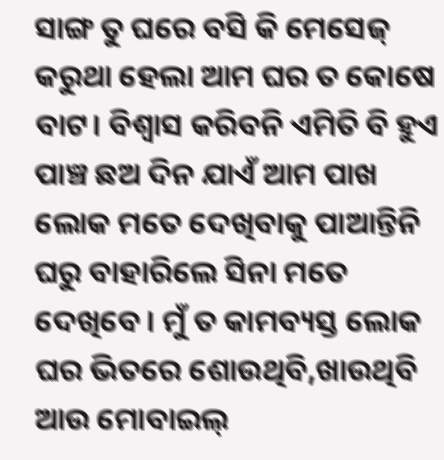ସାଙ୍ଗ ତୁ ଘରେ ବସି କି ମେସେଜ୍ କରୁଥା ହେଲା ଆମ ଘର ତ କୋଷେ ବାଟ। ବିଶ୍ଵାସ କରିବନି ଏମିତି ବି ହୁଏ ପାଞ୍ଚ ଛଅ ଦିନ ଯାଏଁ ଆମ ପାଖ ଲୋକ ମତେ ଦେଖିବାକୁ ପାଆନ୍ତିନି ଘରୁ ବାହାରିଲେ ସିନା ମତେ ଦେଖିବେ। ମୁଁ ତ କାମବ୍ୟସ୍ତ ଲୋକ ଘର ଭିତରେ ଶୋଉଥିବି,ଖାଉଥିବି ଆଉ ମୋବାଇଲ୍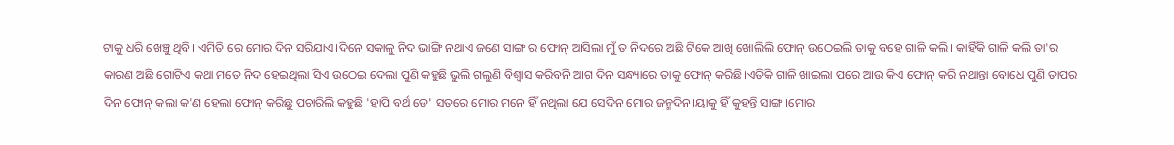ଟାକୁ ଧରି ଖେଞ୍ଚୁ ଥିବି। ଏମିତି ରେ ମୋର ଦିନ ସରିଯାଏ।ଦିନେ ସକାଳୁ ନିଦ ଭାଙ୍ଗି ନଥାଏ ଜଣେ ସାଙ୍ଗ ର ଫୋନ୍ ଆସିଲା ମୁଁ ତ ନିଦରେ ଅଛି ଟିକେ ଆଖି ଖୋଲିଲି ଫୋନ୍ ଉଠେଇଲି ତାକୁ ବହେ ଗାଳି କଲି। କାହିଁକି ଗାଳି କଲି ତା'ର କାରଣ ଅଛି ଗୋଟିଏ କଥା ମତେ ନିଦ ହେଇଥିଲା ସିଏ ଉଠେଇ ଦେଲା ପୁଣି କହୁଛି ଭୁଲି ଗଲୁଣି ବିଶ୍ଵାସ କରିବନି ଆଗ ଦିନ ସନ୍ଧ୍ୟାରେ ତାକୁ ଫୋନ୍ କରିଛି।ଏତିକି ଗାଳି ଖାଇଲା ପରେ ଆଉ କିଏ ଫୋନ୍ କରି ନଥାନ୍ତା ବୋଧେ ପୁଣି ତାପର ଦିନ ଫୋନ୍ କଲା କ'ଣ ହେଲା ଫୋନ୍ କରିଛୁ ପଚାରିଲି କହୁଛି 'ହାପି ବର୍ଥ ଡେ' ସତରେ ମୋର ମନେ ହିଁ ନଥିଲା ଯେ ସେଦିନ ମୋର ଜନ୍ମଦିନ।ୟାକୁ ହିଁ କୁହନ୍ତି ସାଙ୍ଗ।ମୋର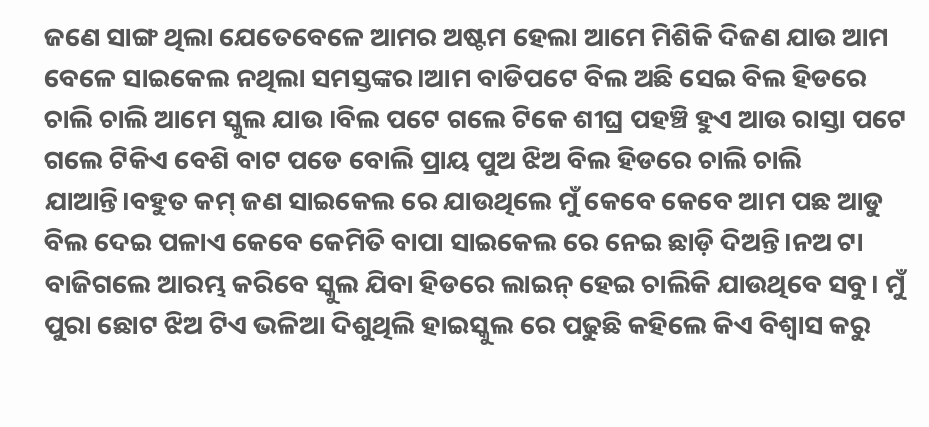ଜଣେ ସାଙ୍ଗ ଥିଲା ଯେତେବେଳେ ଆମର ଅଷ୍ଟମ ହେଲା ଆମେ ମିଶିକି ଦିଜଣ ଯାଉ ଆମ ବେଳେ ସାଇକେଲ ନଥିଲା ସମସ୍ତଙ୍କର।ଆମ ବାଡିପଟେ ବିଲ ଅଛି ସେଇ ବିଲ ହିଡରେ ଚାଲି ଚାଲି ଆମେ ସ୍କୁଲ ଯାଉ ।ବିଲ ପଟେ ଗଲେ ଟିକେ ଶୀଘ୍ର ପହଞ୍ଚି ହୁଏ ଆଉ ରାସ୍ତା ପଟେ ଗଲେ ଟିକିଏ ବେଶି ବାଟ ପଡେ ବୋଲି ପ୍ରାୟ ପୁଅ ଝିଅ ବିଲ ହିଡରେ ଚାଲି ଚାଲି ଯାଆନ୍ତି।ବହୁତ କମ୍ ଜଣ ସାଇକେଲ ରେ ଯାଉଥିଲେ ମୁଁ କେବେ କେବେ ଆମ ପଛ ଆଡୁ ବିଲ ଦେଇ ପଳାଏ କେବେ କେମିତି ବାପା ସାଇକେଲ ରେ ନେଇ ଛାଡ଼ି ଦିଅନ୍ତି।ନଅ ଟା ବାଜିଗଲେ ଆରମ୍ଭ କରିବେ ସ୍କୁଲ ଯିବା ହିଡରେ ଲାଇନ୍ ହେଇ ଚାଲିକି ଯାଉଥିବେ ସବୁ। ମୁଁ ପୁରା ଛୋଟ ଝିଅ ଟିଏ ଭଳିଆ ଦିଶୁଥିଲି ହାଇସ୍କୁଲ ରେ ପଢୁଛି କହିଲେ କିଏ ବିଶ୍ଵାସ କରୁ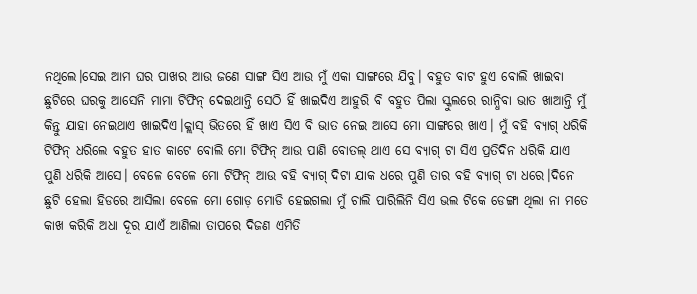ନଥିଲେ।ସେଇ ଆମ ଘର ପାଖର ଆଉ ଜଣେ ସାଙ୍ଗ ସିଏ ଆଉ ମୁଁ ଏକା ସାଙ୍ଗରେ ଯିବୁ। ବହୁତ ବାଟ ହୁଏ ବୋଲି ଖାଇବା ଛୁଟିରେ ଘରକୁ ଆସେନି ମାମା ଟିଫିନ୍ ଦେଇଥାନ୍ତି ସେଠି ହିଁ ଖାଇଦିଏ ଆହୁରି ବି ବହୁତ ପିଲା ସ୍କୁଲରେ ରାନ୍ଧିବା ଭାତ ଖାଆନ୍ତି ମୁଁ କିନ୍ତୁ ଯାହା ନେଇଥାଏ ଖାଇଦିଏ।କ୍ଲାସ୍ ଭିତରେ ହିଁ ଖାଏ ସିଏ ବି ଭାତ ନେଇ ଆସେ ମୋ ସାଙ୍ଗରେ ଖାଏ। ମୁଁ ବହି ବ୍ୟାଗ୍ ଧରିକି ଟିଫିନ୍ ଧରିଲେ ବହୁତ ହାତ କାଟେ ବୋଲି ମୋ ଟିଫିନ୍ ଆଉ ପାଣି ବୋତଲ୍ ଥାଏ ସେ ବ୍ୟାଗ୍ ଟା ସିଏ ପ୍ରତିଦିନ ଧରିକି ଯାଏ ପୁଣି ଧରିକି ଆସେ। ବେଳେ ବେଳେ ମୋ ଟିଫିନ୍ ଆଉ ବହି ବ୍ୟାଗ୍ ଦିଟା ଯାକ ଧରେ ପୁଣି ତାର ବହି ବ୍ୟାଗ୍ ଟା ଧରେ।ଦିନେ ଛୁଟି ହେଲା ହିଡରେ ଆସିଲା ବେଳେ ମୋ ଗୋଡ଼ ମୋଡି ହେଇଗଲା ମୁଁ ଚାଲି ପାରିଲିନି ସିଏ ଭଲ ଟିକେ ଡେଙ୍ଗା ଥିଲା ନା ମତେ କାଖ କରିକି ଅଧା ଦୂର ଯାଏଁ ଆଣିଲା ତାପରେ ଦିଜଣ ଏମିତି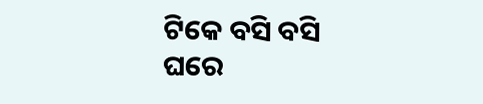ଟିକେ ବସି ବସି ଘରେ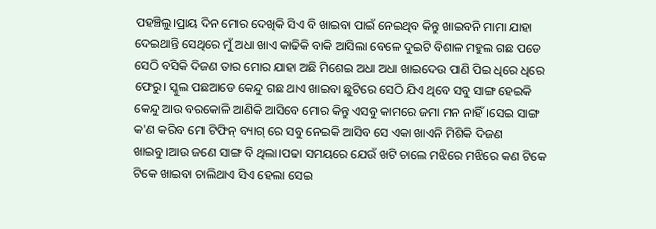ପହଞ୍ଚିଲୁ।ପ୍ରାୟ ଦିନ ମୋର ଦେଖିକି ସିଏ ବି ଖାଇବା ପାଇଁ ନେଇଥିବ କିନ୍ତୁ ଖାଇବନି ମାମା ଯାହା ଦେଇଥାନ୍ତି ସେଥିରେ ମୁଁ ଅଧା ଖାଏ କାଢିକି ବାକି ଆସିଲା ବେଳେ ଦୁଇଟି ବିଶାଳ ମହୁଲ ଗଛ ପଡେ ସେଠି ବସିକି ଦିଜଣ ତାର ମୋର ଯାହା ଅଛି ମିଶେଇ ଅଧା ଅଧା ଖାଇଦେଉ ପାଣି ପିଇ ଧିରେ ଧିରେ ଫେରୁ। ସ୍କୁଲ ପଛଆଡେ କେନ୍ଦୁ ଗଛ ଥାଏ ଖାଇବା ଛୁଟିରେ ସେଠି ଯିଏ ଥିବେ ସବୁ ସାଙ୍ଗ ହେଇକି କେନ୍ଦୁ ଆଉ ବରକୋଳି ଆଣିକି ଆସିବେ ମୋର କିନ୍ତୁ ଏସବୁ କାମରେ ଜମା ମନ ନାହିଁ।ସେଇ ସାଙ୍ଗ କ'ଣ କରିବ ମୋ ଟିଫିନ୍ ବ୍ୟାଗ୍ ରେ ସବୁ ନେଇକି ଆସିବ ସେ ଏକା ଖାଏନି ମିଶିକି ଦିଜଣ ଖାଇବୁ।ଆଉ ଜଣେ ସାଙ୍ଗ ବି ଥିଲା।ପଢା ସମୟରେ ଯେଉଁ ଖଟି ଚାଲେ ମଝିରେ ମଝିରେ କଣ ଟିକେ ଟିକେ ଖାଇବା ଚାଲିଥାଏ ସିଏ ହେଲା ସେଇ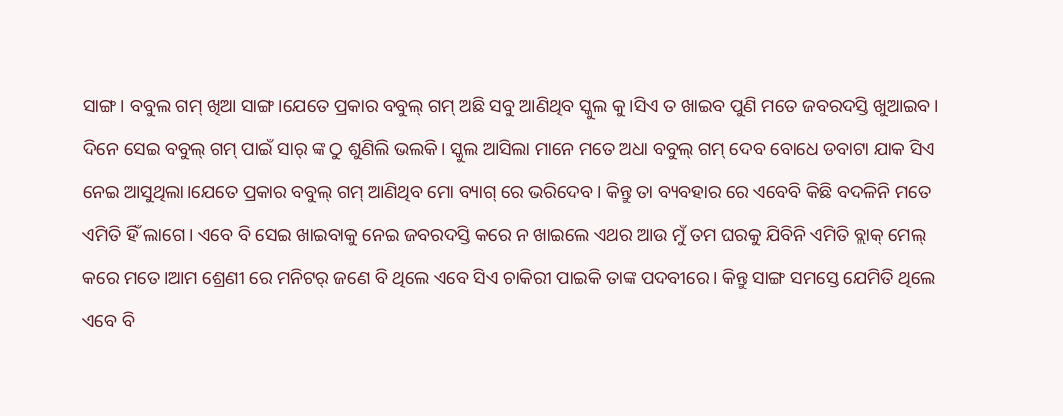ସାଙ୍ଗ। ବବୁଲ ଗମ୍ ଖିଆ ସାଙ୍ଗ।ଯେତେ ପ୍ରକାର ବବୁଲ୍ ଗମ୍ ଅଛି ସବୁ ଆଣିଥିବ ସ୍କୁଲ କୁ।ସିଏ ତ ଖାଇବ ପୁଣି ମତେ ଜବରଦସ୍ତି ଖୁଆଇବ। ଦିନେ ସେଇ ବବୁଲ୍ ଗମ୍ ପାଇଁ ସାର୍ ଙ୍କ ଠୁ ଶୁଣିଲି ଭଲକି। ସ୍କୁଲ ଆସିଲା ମାନେ ମତେ ଅଧା ବବୁଲ୍‌ ଗମ୍ ଦେବ ବୋଧେ ଡବାଟା ଯାକ ସିଏ ନେଇ ଆସୁଥିଲା।ଯେତେ ପ୍ରକାର ବବୁଲ୍ ଗମ୍ ଆଣିଥିବ ମୋ ବ୍ୟାଗ୍ ରେ ଭରିଦେବ‌। କିନ୍ତୁ ତା ବ୍ୟବହାର ରେ ଏବେବି କିଛି ବଦଳିନି ମତେ ଏମିତି ହିଁ ଲାଗେ। ଏବେ ବି ସେଇ ଖାଇବାକୁ ନେଇ ଜବରଦସ୍ତି କରେ ନ ଖାଇଲେ ଏଥର ଆଉ ମୁଁ ତମ ଘରକୁ ଯିବିନି ଏମିତି ବ୍ଲାକ୍ ମେଲ୍ କରେ ମତେ।ଆମ ଶ୍ରେଣୀ ରେ ମନିଟର୍ ଜଣେ ବି ଥିଲେ ଏବେ ସିଏ ଚାକିରୀ ପାଇକି ତାଙ୍କ ପଦବୀରେ। କିନ୍ତୁ ସାଙ୍ଗ ସମସ୍ତେ ଯେମିତି ଥିଲେ ଏବେ ବି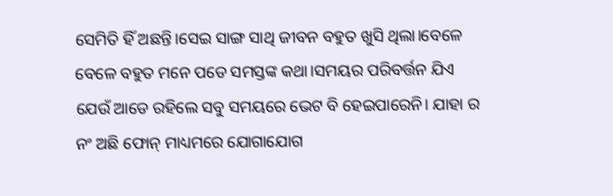ସେମିତି ହିଁ ଅଛନ୍ତି।ସେଇ ସାଙ୍ଗ ସାଥି ଜୀବନ ବହୁତ ଖୁସି ଥିଲା।ବେଳେ ବେଳେ ବହୁତ ମନେ ପଡେ ସମସ୍ତଙ୍କ କଥା।ସମୟର ପରିବର୍ତ୍ତନ ଯିଏ ଯେଉଁ ଆଡେ ରହିଲେ ସବୁ ସମୟରେ ଭେଟ ବି ହେଇପାରେନି। ଯାହା ର ନଂ ଅଛି ଫୋନ୍ ମାଧ୍ୟମରେ ଯୋଗାଯୋଗ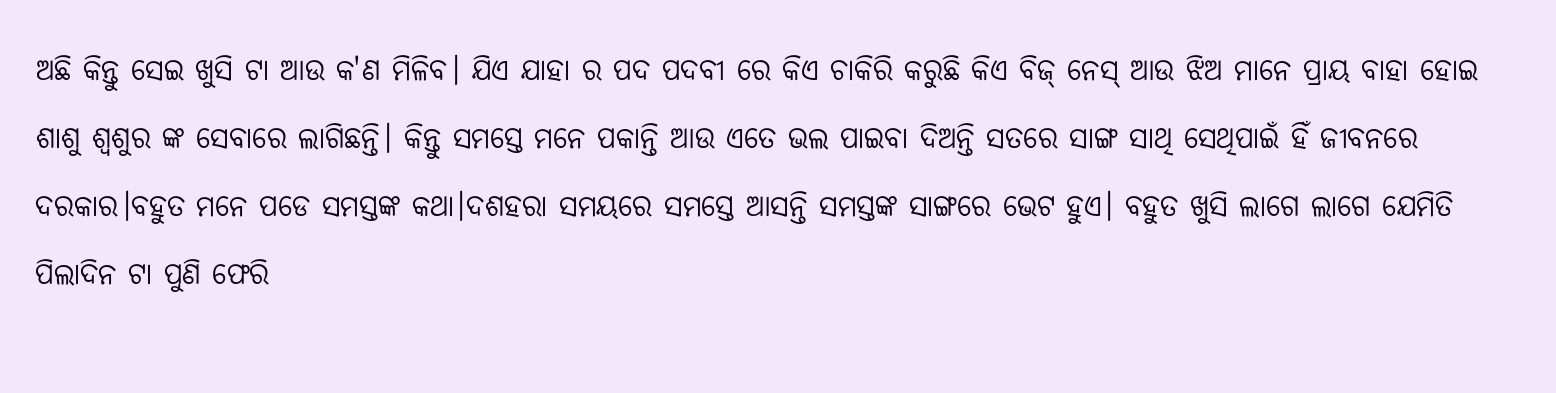ଅଛି କିନ୍ତୁ ସେଇ ଖୁସି ଟା ଆଉ କ'ଣ ମିଳିବ। ଯିଏ ଯାହା ର ପଦ ପଦବୀ ରେ କିଏ ଚାକିରି କରୁଛି କିଏ ବିଜ୍ ନେସ୍ ଆଉ ଝିଅ ମାନେ ପ୍ରାୟ ବାହା ହୋଇ ଶାଶୁ ଶ୍ଵଶୁର ଙ୍କ ସେବାରେ ଲାଗିଛନ୍ତି। କିନ୍ତୁ ସମସ୍ତେ ମନେ ପକାନ୍ତି ଆଉ ଏତେ ଭଲ ପାଇବା ଦିଅନ୍ତି ସତରେ ସାଙ୍ଗ ସାଥି ସେଥିପାଇଁ ହିଁ ଜୀବନରେ ଦରକାର।ବହୁତ ମନେ ପଡେ ସମସ୍ତଙ୍କ କଥା।ଦଶହରା ସମୟରେ ସମସ୍ତେ ଆସନ୍ତି ସମସ୍ତଙ୍କ ସାଙ୍ଗରେ ଭେଟ ହୁଏ। ବହୁତ ଖୁସି ଲାଗେ ଲାଗେ ଯେମିତି ପିଲାଦିନ ଟା ପୁଣି ଫେରି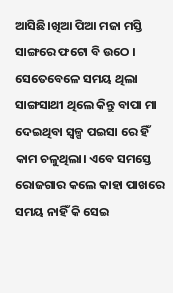ଆସିଛି।ଖିଆ ପିଆ ମଜା ମସ୍ତି ସାଙ୍ଗରେ ଫଟୋ ବି ଉଠେ । ସେତେବେଳେ ସମୟ ଥିଲା ସାଙ୍ଗସାଥୀ ଥିଲେ କିନ୍ତୁ ବାପା ମା ଦେଇଥିବା ସ୍ବଳ୍ପ ପଇସା ରେ ହିଁ କାମ ଚଳୁଥିଲା। ଏବେ ସମସ୍ତେ ରୋଜଗାର କଲେ କାହା ପାଖରେ ସମୟ ନାହିଁ କି ସେଇ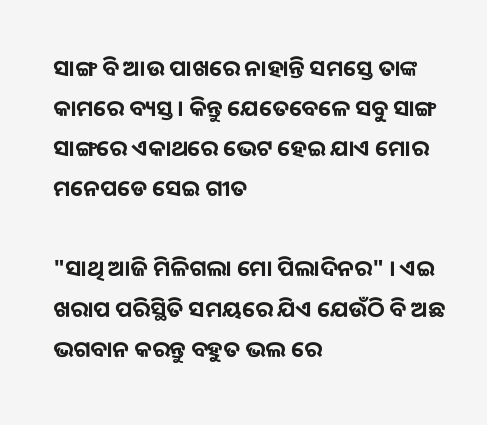ସାଙ୍ଗ ବି ଆଉ ପାଖରେ ନାହାନ୍ତି ସମସ୍ତେ ତାଙ୍କ କାମରେ ବ୍ୟସ୍ତ। କିନ୍ତୁ ଯେତେବେଳେ ସବୁ ସାଙ୍ଗ ସାଙ୍ଗରେ ଏକାଥରେ ଭେଟ ହେଇ ଯାଏ ମୋର ମନେପଡେ ସେଇ ଗୀତ

"ସାଥି ଆଜି ମିଳିଗଲା ମୋ ପିଲାଦିନର" । ଏଇ ଖରାପ ପରିସ୍ଥିତି ସମୟରେ ଯିଏ ଯେଉଁଠି ବି ଅଛ ଭଗବାନ କରନ୍ତୁ ବହୁତ ଭଲ ରେ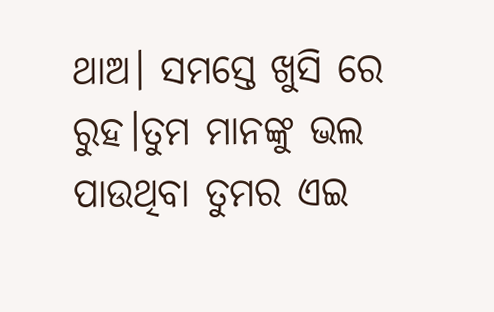ଥାଅ। ସମସ୍ତେ ଖୁସି ରେ ରୁହ।ତୁମ ମାନଙ୍କୁ ଭଲ ପାଉଥିବା ତୁମର ଏଇ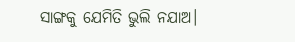ସାଙ୍ଗକୁ ଯେମିତି ଭୁଲି ନଯାଅ।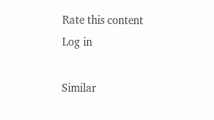Rate this content
Log in

Similar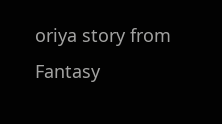oriya story from Fantasy